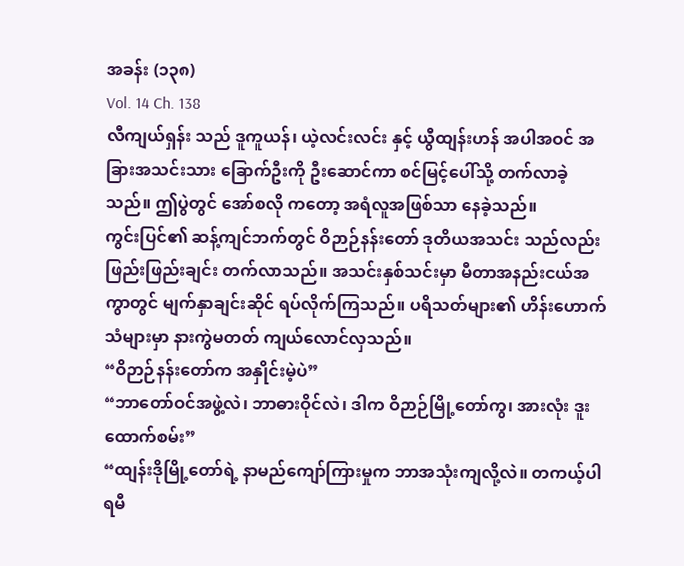အခန်း (၁၃၈)
Vol. 14 Ch. 138
လီကျယ်ရှန်း သည် ဒူကူယန်၊ ယဲ့လင်းလင်း နှင့် ယွီထျန်းဟန် အပါအဝင် အခြားအသင်းသား ခြောက်ဦးကို ဦးဆောင်ကာ စင်မြင့်ပေါ်သို့ တက်လာခဲ့သည်။ ဤပွဲတွင် အော်စလို ကတော့ အရံလူအဖြစ်သာ နေခဲ့သည်။
ကွင်းပြင်၏ ဆန့်ကျင်ဘက်တွင် ဝိဉာဉ်နန်းတော် ဒုတိယအသင်း သည်လည်း ဖြည်းဖြည်းချင်း တက်လာသည်။ အသင်းနှစ်သင်းမှာ မီတာအနည်းငယ်အကွာတွင် မျက်နှာချင်းဆိုင် ရပ်လိုက်ကြသည်။ ပရိသတ်များ၏ ဟိန်းဟောက်သံများမှာ နားကွဲမတတ် ကျယ်လောင်လှသည်။
“ဝိဉာဉ်နန်းတော်က အနှိုင်းမဲ့ပဲ”
“ဘာတော်ဝင်အဖွဲ့လဲ၊ ဘာဓားဝိုင်လဲ၊ ဒါက ဝိဉာဉ်မြို့တော်ကွ၊ အားလုံး ဒူးထောက်စမ်း”
“ထျန်းဒိုမြို့တော်ရဲ့ နာမည်ကျော်ကြားမှုက ဘာအသုံးကျလို့လဲ။ တကယ့်ပါရမီ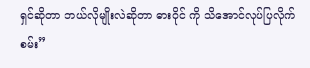ရှင်ဆိုတာ ဘယ်လိုမျိုးလဲဆိုတာ ဓားဝိုင် ကို သိအောင်လုပ်ပြလိုက်စမ်း”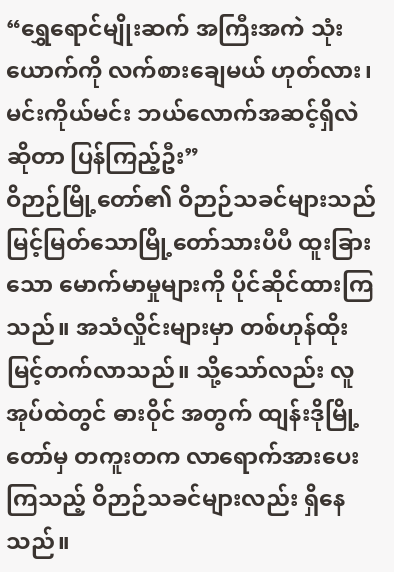“ရွှေရောင်မျိုးဆက် အကြီးအကဲ သုံးယောက်ကို လက်စားချေမယ် ဟုတ်လား၊ မင်းကိုယ်မင်း ဘယ်လောက်အဆင့်ရှိလဲဆိုတာ ပြန်ကြည့်ဦး”
ဝိဉာဉ်မြို့တော်၏ ဝိဉာဉ်သခင်များသည် မြင့်မြတ်သောမြို့တော်သားပီပီ ထူးခြားသော မောက်မာမှုများကို ပိုင်ဆိုင်ထားကြသည်။ အသံလှိုင်းများမှာ တစ်ဟုန်ထိုး မြင့်တက်လာသည်။ သို့သော်လည်း လူအုပ်ထဲတွင် ဓားဝိုင် အတွက် ထျန်းဒိုမြို့တော်မှ တကူးတက လာရောက်အားပေးကြသည့် ဝိဉာဉ်သခင်များလည်း ရှိနေသည်။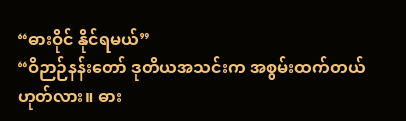“ဓားဝိုင် နိုင်ရမယ်”
“ဝိဉာဉ်နန်းတော် ဒုတိယအသင်းက အစွမ်းထက်တယ် ဟုတ်လား။ ဓား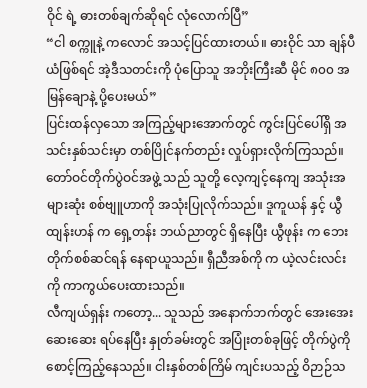ဝိုင် ရဲ့ ဓားတစ်ချက်ဆိုရင် လုံလောက်ပြီ”
“ငါ စက္ကူနဲ့ ကလောင် အသင့်ပြင်ထားတယ်။ ဓားဝိုင် သာ ချန်ပီယံဖြစ်ရင် အဲ့ဒီသတင်းကို ပုံပြောသူ အဘိုးကြီးဆီ မိုင် ၈၀၀ အမြန်ချောနဲ့ ပို့ပေးမယ်”
ပြင်းထန်လှသော အကြည့်များအောက်တွင် ကွင်းပြင်ပေါ်ရှိ အသင်းနှစ်သင်းမှာ တစ်ပြိုင်နက်တည်း လှုပ်ရှားလိုက်ကြသည်။ တော်ဝင်တိုက်ပွဲဝင်အဖွဲ့ သည် သူတို့ လေ့ကျင့်နေကျ အသုံးအများဆုံး စစ်ဗျူဟာကို အသုံးပြုလိုက်သည်။ ဒူကူယန် နှင့် ယွီထျန်းဟန် က ရှေ့တန်း ဘယ်ညာတွင် ရှိနေပြီး ယွီဖုန်း က ဘေးတိုက်စစ်ဆင်ရန် နေရာယူသည်။ ရှီညီအစ်ကို က ယဲ့လင်းလင်း ကို ကာကွယ်ပေးထားသည်။
လီကျယ်ရှန်း ကတော့... သူသည် အနောက်ဘက်တွင် အေးအေးဆေးဆေး ရပ်နေပြီး နှုတ်ခမ်းတွင် အပြုံးတစ်ခုဖြင့် တိုက်ပွဲကို စောင့်ကြည့်နေသည်။ ငါးနှစ်တစ်ကြိမ် ကျင်းပသည့် ဝိဉာဉ်သ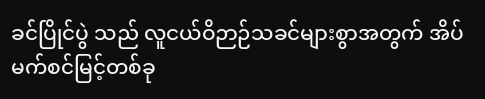ခင်ပြိုင်ပွဲ သည် လူငယ်ဝိဉာဉ်သခင်များစွာအတွက် အိပ်မက်စင်မြင့်တစ်ခု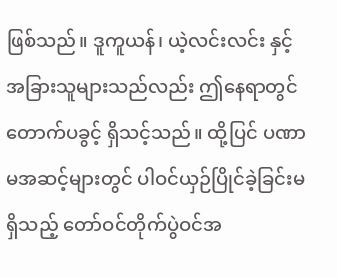ဖြစ်သည်။ ဒူကူယန်၊ ယဲ့လင်းလင်း နှင့် အခြားသူများသည်လည်း ဤနေရာတွင် တောက်ပခွင့် ရှိသင့်သည်။ ထို့ပြင် ပဏာမအဆင့်များတွင် ပါဝင်ယှဉ်ပြိုင်ခဲ့ခြင်းမရှိသည့် တော်ဝင်တိုက်ပွဲဝင်အ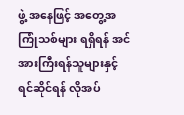ဖွဲ့ အနေဖြင့် အတွေ့အကြုံသစ်များ ရရှိရန် အင်အားကြီးရန်သူများနှင့် ရင်ဆိုင်ရန် လိုအပ်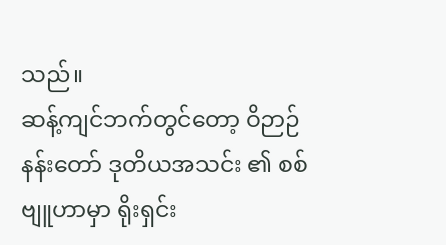သည်။
ဆန့်ကျင်ဘက်တွင်တော့ ဝိဉာဉ်နန်းတော် ဒုတိယအသင်း ၏ စစ်ဗျူဟာမှာ ရိုးရှင်း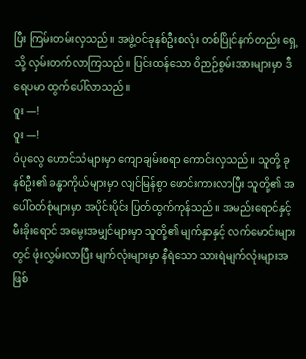ပြီး ကြမ်းတမ်းလှသည်။ အဖွဲ့ဝင်ခုနစ်ဦးစလုံး တစ်ပြိုင်နက်တည်း ရှေ့သို့ လှမ်းတက်လာကြသည်။ ပြင်းထန်သော ဝိဉာဉ်စွမ်းအားများမှာ ဒီရေပမာ ထွက်ပေါ်လာသည်။
ဝူး —!
ဝူး —!
ဝံပုလွေ ဟောင်သံများမှာ ကျောချမ်းစရာ ကောင်းလှသည်။ သူတို့ ခုနစ်ဦး၏ ခန္ဓာကိုယ်များမှာ လျင်မြန်စွာ ဖောင်းကားလာပြီး သူတို့၏ အပေါ်ဝတ်စုံများမှာ အပိုင်းပိုင်း ပြတ်ထွက်ကုန်သည်။ အမည်းရောင်နှင့် မီးခိုးရောင် အမွေးအမျှင်များမှာ သူတို့၏ မျက်နှာနှင့် လက်မောင်းများတွင် ဖုံးလွှမ်းလာပြီး မျက်လုံးများမှာ နီရဲသော သားရဲမျက်လုံးများအဖြစ်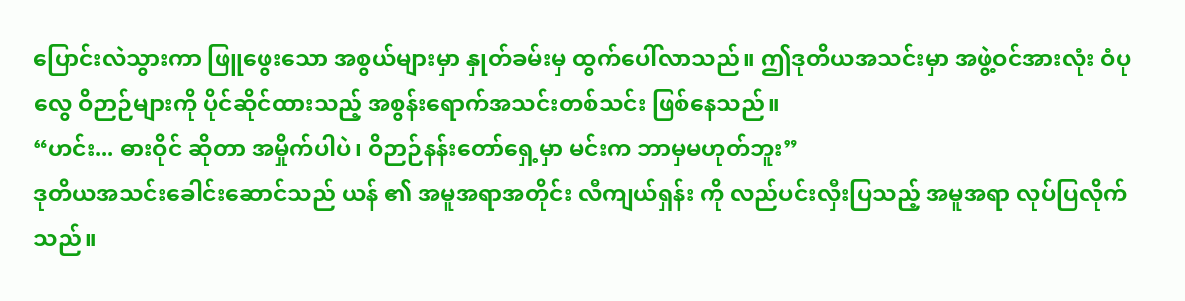ပြောင်းလဲသွားကာ ဖြူဖွေးသော အစွယ်များမှာ နှုတ်ခမ်းမှ ထွက်ပေါ်လာသည်။ ဤဒုတိယအသင်းမှာ အဖွဲ့ဝင်အားလုံး ဝံပုလွေ ဝိဉာဉ်များကို ပိုင်ဆိုင်ထားသည့် အစွန်းရောက်အသင်းတစ်သင်း ဖြစ်နေသည်။
“ဟင်း... ဓားဝိုင် ဆိုတာ အမှိုက်ပါပဲ၊ ဝိဉာဉ်နန်းတော်ရှေ့မှာ မင်းက ဘာမှမဟုတ်ဘူး”
ဒုတိယအသင်းခေါင်းဆောင်သည် ယန် ၏ အမူအရာအတိုင်း လီကျယ်ရှန်း ကို လည်ပင်းလှီးပြသည့် အမူအရာ လုပ်ပြလိုက်သည်။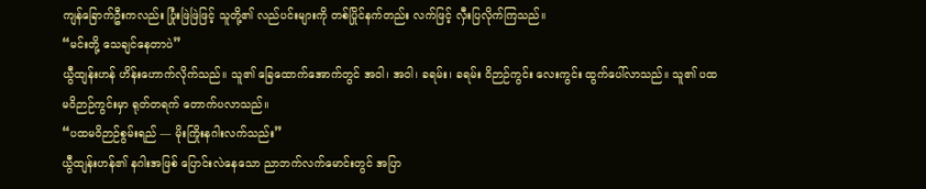ကျန်ခြောက်ဦးကလည်း ပြုံးဖြဲဖြဲဖြင့် သူတို့၏ လည်ပင်းများကို တစ်ပြိုင်နက်တည်း လက်ဖြင့် လှီးပြလိုက်ကြသည်။
“မင်းတို့ သေချင်နေတာပဲ”
ယွီထျန်းဟန် ဟိန်းဟောက်လိုက်သည်။ သူ၏ ခြေထောက်အောက်တွင် အဝါ၊ အဝါ၊ ခရမ်း၊ ခရမ်း ဝိဉာဉ်ကွင်း လေးကွင်း ထွက်ပေါ်လာသည်။ သူ၏ ပထမဝိဉာဉ်ကွင်းမှာ ရုတ်တရက် တောက်ပလာသည်။
“ပထမဝိဉာဉ်စွမ်းရည် — မိုးကြိုးနဂါးလက်သည်း”
ယွီထျန်းဟန်၏ နဂါးအဖြစ် ပြောင်းလဲနေသော ညာဘက်လက်မောင်းတွင် အပြာ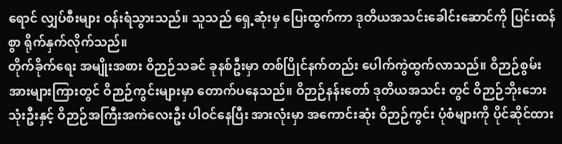ရောင် လျှပ်စီးများ ဝန်းရံသွားသည်။ သူသည် ရှေ့ဆုံးမှ ပြေးထွက်ကာ ဒုတိယအသင်းခေါင်းဆောင်ကို ပြင်းထန်စွာ ရိုက်နှက်လိုက်သည်။
တိုက်ခိုက်ရေး အမျိုးအစား ဝိဉာဉ်သခင် ခုနစ်ဦးမှာ တစ်ပြိုင်နက်တည်း ပေါက်ကွဲထွက်လာသည်။ ဝိဉာဉ်စွမ်းအားများကြားတွင် ဝိဉာဉ်ကွင်းများမှာ တောက်ပနေသည်။ ဝိဉာဉ်နန်းတော် ဒုတိယအသင်း တွင် ဝိဉာဉ်ဘိုးဘေးသုံးဦးနှင့် ဝိဉာဉ်အကြီးအကဲလေးဦး ပါဝင်နေပြီး အားလုံးမှာ အကောင်းဆုံး ဝိဉာဉ်ကွင်း ပုံစံများကို ပိုင်ဆိုင်ထား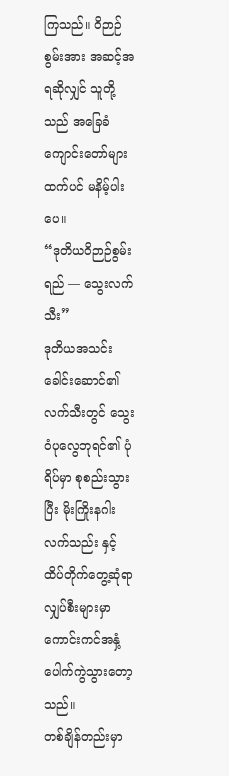ကြသည်။ ဝိဉာဉ်စွမ်းအား အဆင့်အရဆိုလျှင် သူတို့သည် အခြေခံကျောင်းတော်များထက်ပင် မနိမ့်ပါးပေ။
“ဒုတိယဝိဉာဉ်စွမ်းရည် — သွေးလက်သီး”
ဒုတိယအသင်းခေါင်းဆောင်၏ လက်သီးတွင် သွေးဝံပုလွေဘုရင်၏ ပုံရိပ်မှာ စုစည်းသွားပြီး မိုးကြိုးနဂါးလက်သည်း နှင့် ထိပ်တိုက်တွေ့ဆုံရာ လျှပ်စီးများမှာ ကောင်းကင်အနှံ့ ပေါက်ကွဲသွားတော့သည်။
တစ်ချိန်တည်းမှာ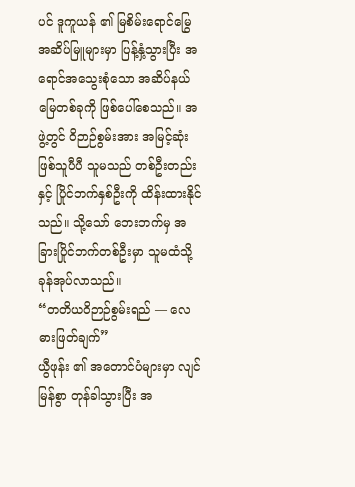ပင် ဒူကူယန် ၏ မြစိမ်းရောင်မြွေ အဆိပ်မြူများမှာ ပြန့်နှံ့သွားပြီး အရောင်အသွေးစုံသော အဆိပ်နယ်မြေတစ်ခုကို ဖြစ်ပေါ်စေသည်။ အဖွဲ့တွင် ဝိဉာဉ်စွမ်းအား အမြင့်ဆုံးဖြစ်သူပီပီ သူမသည် တစ်ဦးတည်းနှင့် ပြိုင်ဘက်နှစ်ဦးကို ထိန်းထားနိုင်သည်။ သို့သော် ဘေးဘက်မှ အခြားပြိုင်ဘက်တစ်ဦးမှာ သူမထံသို့ ခုန်အုပ်လာသည်။
“တတိယဝိဉာဉ်စွမ်းရည် — လေဓားဖြတ်ချက်”
ယွီဖုန်း ၏ အတောင်ပံများမှာ လျင်မြန်စွာ တုန်ခါသွားပြီး အ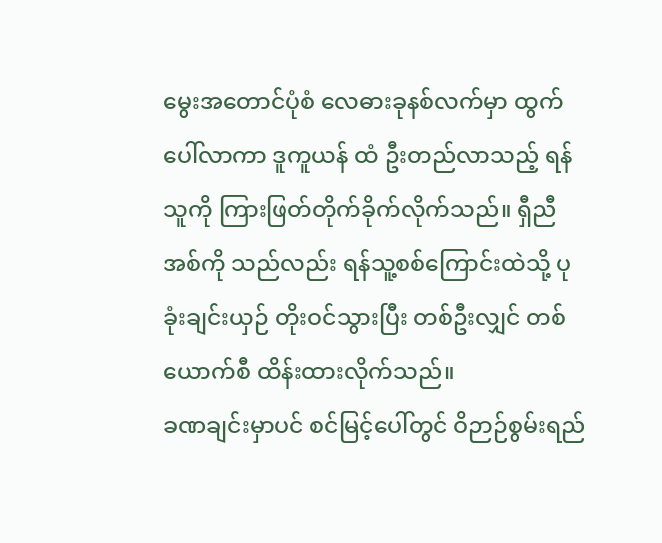မွေးအတောင်ပုံစံ လေဓားခုနစ်လက်မှာ ထွက်ပေါ်လာကာ ဒူကူယန် ထံ ဦးတည်လာသည့် ရန်သူကို ကြားဖြတ်တိုက်ခိုက်လိုက်သည်။ ရှီညီအစ်ကို သည်လည်း ရန်သူ့စစ်ကြောင်းထဲသို့ ပုခုံးချင်းယှဉ် တိုးဝင်သွားပြီး တစ်ဦးလျှင် တစ်ယောက်စီ ထိန်းထားလိုက်သည်။
ခဏချင်းမှာပင် စင်မြင့်ပေါ်တွင် ဝိဉာဉ်စွမ်းရည်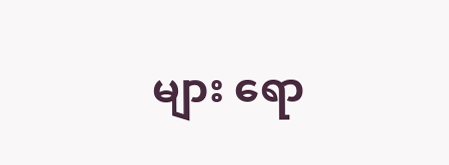များ ရော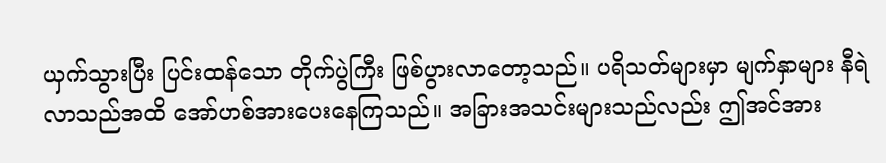ယှက်သွားပြီး ပြင်းထန်သော တိုက်ပွဲကြီး ဖြစ်ပွားလာတော့သည်။ ပရိသတ်များမှာ မျက်နှာများ နီရဲလာသည်အထိ အော်ဟစ်အားပေးနေကြသည်။ အခြားအသင်းများသည်လည်း ဤအင်အား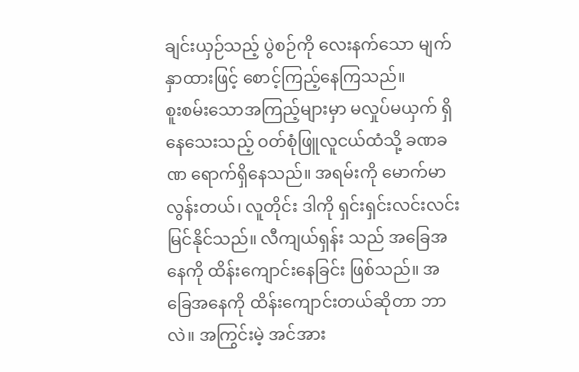ချင်းယှဉ်သည့် ပွဲစဉ်ကို လေးနက်သော မျက်နှာထားဖြင့် စောင့်ကြည့်နေကြသည်။
စူးစမ်းသောအကြည့်များမှာ မလှုပ်မယှက် ရှိနေသေးသည့် ဝတ်စုံဖြူလူငယ်ထံသို့ ခဏခဏ ရောက်ရှိနေသည်။ အရမ်းကို မောက်မာလွန်းတယ်၊ လူတိုင်း ဒါကို ရှင်းရှင်းလင်းလင်း မြင်နိုင်သည်။ လီကျယ်ရှန်း သည် အခြေအနေကို ထိန်းကျောင်းနေခြင်း ဖြစ်သည်။ အခြေအနေကို ထိန်းကျောင်းတယ်ဆိုတာ ဘာလဲ။ အကြွင်းမဲ့ အင်အား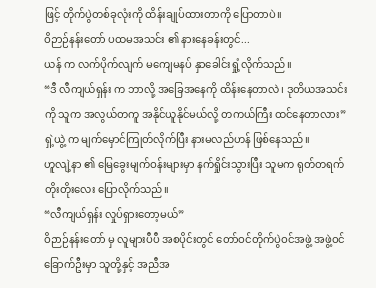ဖြင့် တိုက်ပွဲတစ်ခုလုံးကို ထိန်းချုပ်ထားတာကို ပြောတာပဲ။
ဝိဉာဉ်နန်းတော် ပထမအသင်း ၏ နားနေခန်းတွင်...
ယန် က လက်ပိုက်လျက် မကျေမနပ် နှာခေါင်းရှုံ့လိုက်သည်။
“ဒီ လီကျယ်ရှန်း က ဘာလို့ အခြေအနေကို ထိန်းနေတာလဲ၊ ဒုတိယအသင်းကို သူက အလွယ်တကူ အနိုင်ယူနိုင်မယ်လို့ တကယ်ကြီး ထင်နေတာလား”
ရှဲ့ယွဲ့ က မျက်မှောင်ကြုတ်လိုက်ပြီး နားမလည်ဟန် ဖြစ်နေသည်။
ဟူလျဲ့နာ ၏ မြေခွေးမျက်ဝန်းများမှာ နက်ရှိုင်းသွားပြီး သူမက ရုတ်တရက် တိုးတိုးလေး ပြောလိုက်သည်။
“လီကျယ်ရှန်း လှုပ်ရှားတော့မယ်”
ဝိဉာဉ်နန်းတော် မှ လူများပီပီ အစပိုင်းတွင် တော်ဝင်တိုက်ပွဲဝင်အဖွဲ့ အဖွဲ့ဝင် ခြောက်ဦးမှာ သူတို့နှင့် အညီအ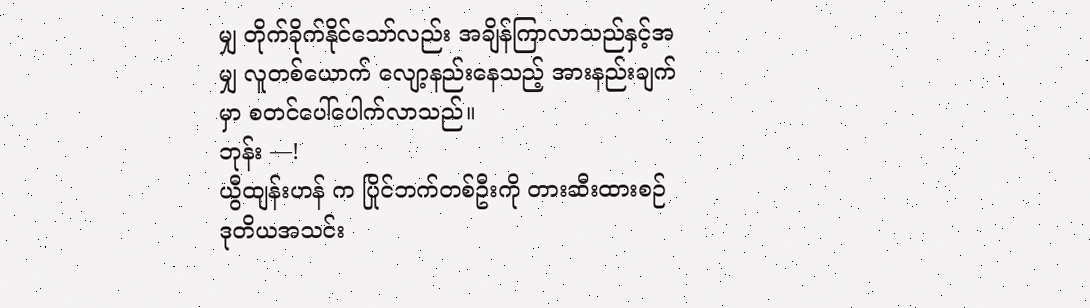မျှ တိုက်ခိုက်နိုင်သော်လည်း အချိန်ကြာလာသည်နှင့်အမျှ လူတစ်ယောက် လျော့နည်းနေသည့် အားနည်းချက်မှာ စတင်ပေါ်ပေါက်လာသည်။
ဘုန်း —!
ယွီထျန်းဟန် က ပြိုင်ဘက်တစ်ဦးကို တားဆီးထားစဉ် ဒုတိယအသင်း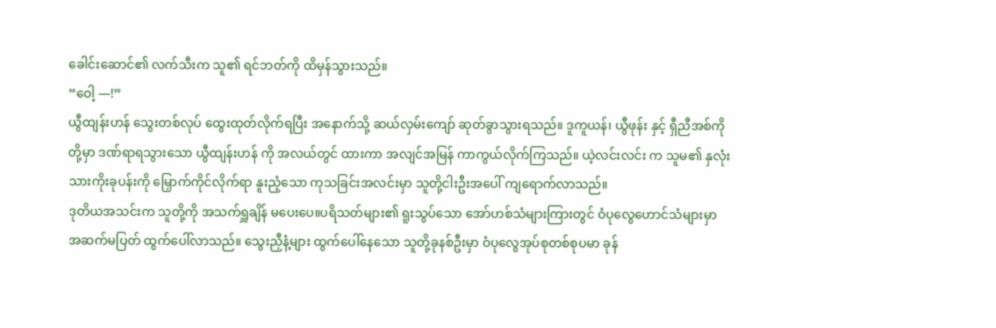ခေါင်းဆောင်၏ လက်သီးက သူ၏ ရင်ဘတ်ကို ထိမှန်သွားသည်။
“ဝေါ့ —!”
ယွီထျန်းဟန် သွေးတစ်လုပ် ထွေးထုတ်လိုက်ရပြီး အနောက်သို့ ဆယ်လှမ်းကျော် ဆုတ်ခွာသွားရသည်။ ဒူကူယန်၊ ယွီဖုန်း နှင့် ရှီညီအစ်ကို တို့မှာ ဒဏ်ရာရသွားသော ယွီထျန်းဟန် ကို အလယ်တွင် ထားကာ အလျင်အမြန် ကာကွယ်လိုက်ကြသည်။ ယဲ့လင်းလင်း က သူမ၏ နှလုံးသားကိုးခုပန်းကို မြှောက်ကိုင်လိုက်ရာ နူးညံ့သော ကုသခြင်းအလင်းမှာ သူတို့ငါးဦးအပေါ် ကျရောက်လာသည်။
ဒုတိယအသင်းက သူတို့ကို အသက်ရှူချိန် မပေးပေ။ပရိသတ်များ၏ ရူးသွပ်သော အော်ဟစ်သံများကြားတွင် ဝံပုလွေဟောင်သံများမှာ အဆက်မပြတ် ထွက်ပေါ်လာသည်။ သွေးညှီနံ့များ ထွက်ပေါ်နေသော သူတို့ခုနစ်ဦးမှာ ဝံပုလွေအုပ်စုတစ်စုပမာ ခုန်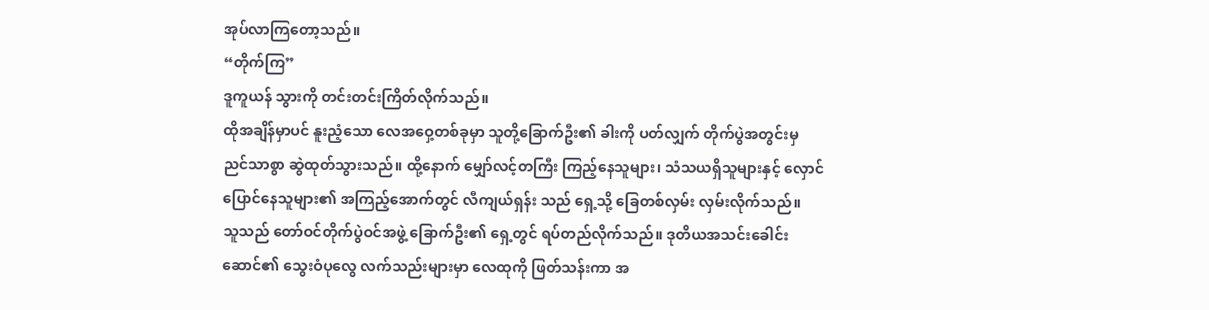အုပ်လာကြတော့သည်။
“တိုက်ကြ”
ဒူကူယန် သွားကို တင်းတင်းကြိတ်လိုက်သည်။
ထိုအချိန်မှာပင် နူးညံ့သော လေအဝှေ့တစ်ခုမှာ သူတို့ခြောက်ဦး၏ ခါးကို ပတ်လျှက် တိုက်ပွဲအတွင်းမှ ညင်သာစွာ ဆွဲထုတ်သွားသည်။ ထို့နောက် မျှော်လင့်တကြီး ကြည့်နေသူများ၊ သံသယရှိသူများနှင့် လှောင်ပြောင်နေသူများ၏ အကြည့်အောက်တွင် လီကျယ်ရှန်း သည် ရှေ့သို့ ခြေတစ်လှမ်း လှမ်းလိုက်သည်။
သူသည် တော်ဝင်တိုက်ပွဲဝင်အဖွဲ့ ခြောက်ဦး၏ ရှေ့တွင် ရပ်တည်လိုက်သည်။ ဒုတိယအသင်းခေါင်းဆောင်၏ သွေးဝံပုလွေ လက်သည်းများမှာ လေထုကို ဖြတ်သန်းကာ အ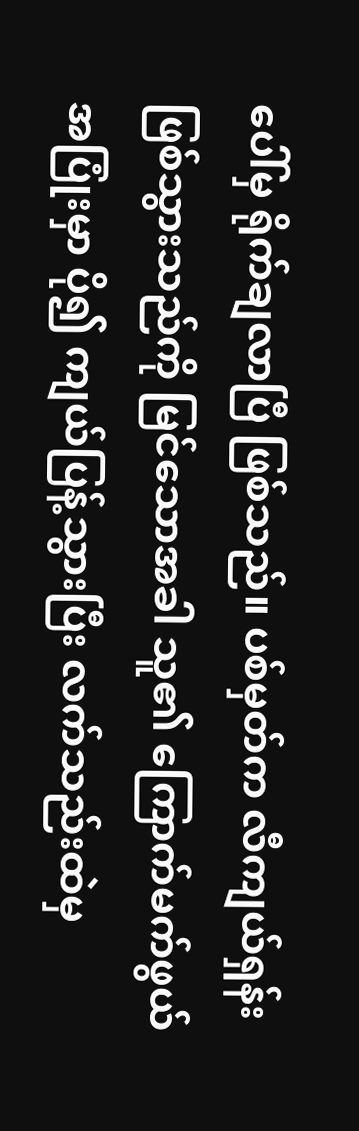ပေါ်မှ ရိုက်ချလာပြီ ဖြစ်သည်။ ပစ်မှတ်က လီကျယ်ရှန်း ဖြစ်သွားသည်ကို မြင်သောအခါ သူ၏ ကြောက်မက်ဖွယ် အပြုံးမှာ ပို၍ ကျယ်ပြန့်သွားပြီး လက်သည်းထဲမှ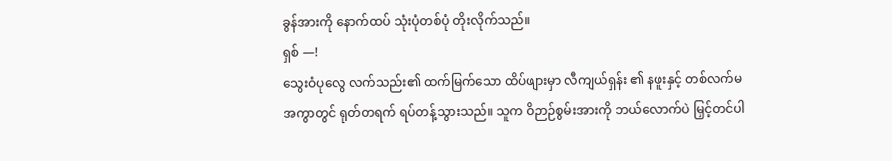ခွန်အားကို နောက်ထပ် သုံးပုံတစ်ပုံ တိုးလိုက်သည်။
ရှစ် —!
သွေးဝံပုလွေ လက်သည်း၏ ထက်မြက်သော ထိပ်ဖျားမှာ လီကျယ်ရှန်း ၏ နဖူးနှင့် တစ်လက်မအကွာတွင် ရုတ်တရက် ရပ်တန့်သွားသည်။ သူက ဝိဉာဉ်စွမ်းအားကို ဘယ်လောက်ပဲ မြှင့်တင်ပါ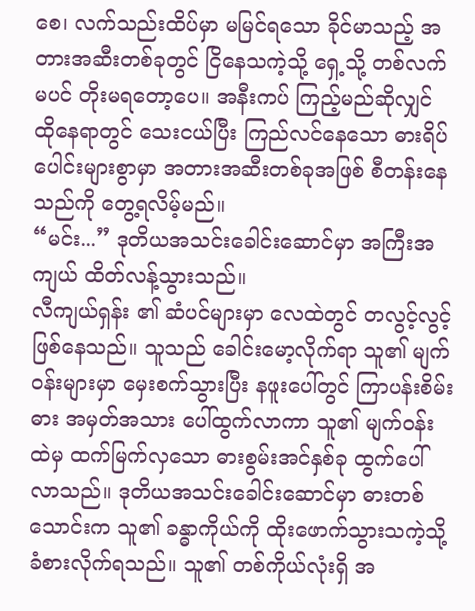စေ၊ လက်သည်းထိပ်မှာ မမြင်ရသော ခိုင်မာသည့် အတားအဆီးတစ်ခုတွင် ငြိနေသကဲ့သို့ ရှေ့သို့ တစ်လက်မပင် တိုးမရတော့ပေ။ အနီးကပ် ကြည့်မည်ဆိုလျှင် ထိုနေရာတွင် သေးငယ်ပြီး ကြည်လင်နေသော ဓားရိပ်ပေါင်းများစွာမှာ အတားအဆီးတစ်ခုအဖြစ် စီတန်းနေသည်ကို တွေ့ရလိမ့်မည်။
“မင်း...” ဒုတိယအသင်းခေါင်းဆောင်မှာ အကြီးအကျယ် ထိတ်လန့်သွားသည်။
လီကျယ်ရှန်း ၏ ဆံပင်များမှာ လေထဲတွင် တလွင့်လွင့် ဖြစ်နေသည်။ သူသည် ခေါင်းမော့လိုက်ရာ သူ၏ မျက်ဝန်းများမှာ မှေးစက်သွားပြီး နဖူးပေါ်တွင် ကြာပန်းစိမ်းဓား အမှတ်အသား ပေါ်ထွက်လာကာ သူ၏ မျက်ဝန်းထဲမှ ထက်မြက်လှသော ဓားစွမ်းအင်နှစ်ခု ထွက်ပေါ်လာသည်။ ဒုတိယအသင်းခေါင်းဆောင်မှာ ဓားတစ်သောင်းက သူ၏ ခန္ဓာကိုယ်ကို ထိုးဖောက်သွားသကဲ့သို့ ခံစားလိုက်ရသည်။ သူ၏ တစ်ကိုယ်လုံးရှိ အ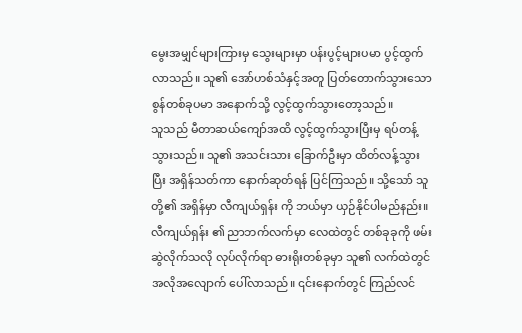မွေးအမျှင်များကြားမှ သွေးများမှာ ပန်းပွင့်များပမာ ပွင့်ထွက်လာသည်။ သူ၏ အော်ဟစ်သံနှင့်အတူ ပြတ်တောက်သွားသော စွန်တစ်ခုပမာ အနောက်သို့ လွင့်ထွက်သွားတော့သည်။
သူသည် မီတာဆယ်ကျော်အထိ လွင့်ထွက်သွားပြီးမှ ရပ်တန့်သွားသည်။ သူ၏ အသင်းသား ခြောက်ဦးမှာ ထိတ်လန့်သွားပြီး အရှိန်သတ်ကာ နောက်ဆုတ်ရန် ပြင်ကြသည်။ သို့သော် သူတို့၏ အရှိန်မှာ လီကျယ်ရှန်း ကို ဘယ်မှာ ယှဉ်နိုင်ပါမည်နည်း။
လီကျယ်ရှန်း ၏ ညာဘက်လက်မှာ လေထဲတွင် တစ်ခုခုကို ဖမ်းဆွဲလိုက်သလို လုပ်လိုက်ရာ ဓားရိုးတစ်ခုမှာ သူ၏ လက်ထဲတွင် အလိုအလျောက် ပေါ်လာသည်။ ၎င်းနောက်တွင် ကြည်လင်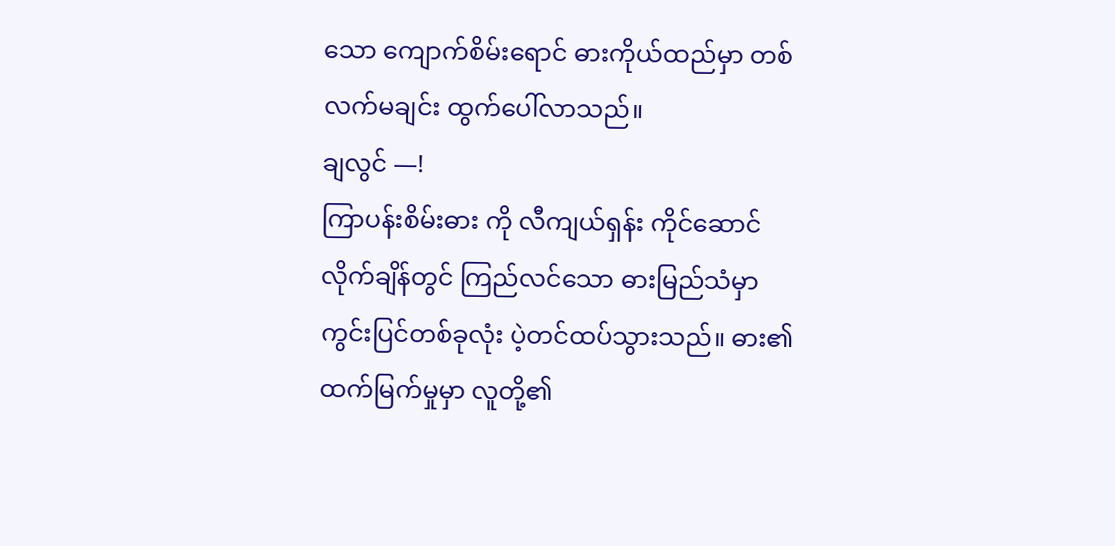သော ကျောက်စိမ်းရောင် ဓားကိုယ်ထည်မှာ တစ်လက်မချင်း ထွက်ပေါ်လာသည်။
ချလွင် —!
ကြာပန်းစိမ်းဓား ကို လီကျယ်ရှန်း ကိုင်ဆောင်လိုက်ချိန်တွင် ကြည်လင်သော ဓားမြည်သံမှာ ကွင်းပြင်တစ်ခုလုံး ပဲ့တင်ထပ်သွားသည်။ ဓား၏ ထက်မြက်မှုမှာ လူတို့၏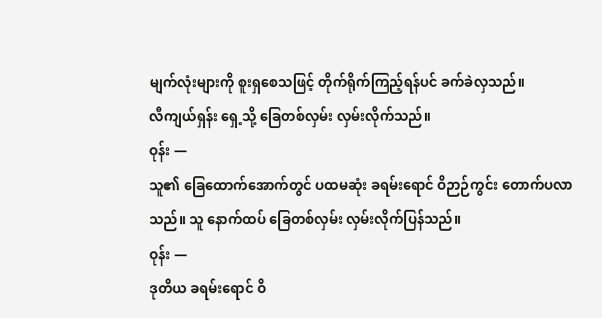မျက်လုံးများကို စူးရှစေသဖြင့် တိုက်ရိုက်ကြည့်ရန်ပင် ခက်ခဲလှသည်။
လီကျယ်ရှန်း ရှေ့သို့ ခြေတစ်လှမ်း လှမ်းလိုက်သည်။
ဝုန်း —
သူ၏ ခြေထောက်အောက်တွင် ပထမဆုံး ခရမ်းရောင် ဝိဉာဉ်ကွင်း တောက်ပလာသည်။ သူ နောက်ထပ် ခြေတစ်လှမ်း လှမ်းလိုက်ပြန်သည်။
ဝုန်း —
ဒုတိယ ခရမ်းရောင် ဝိ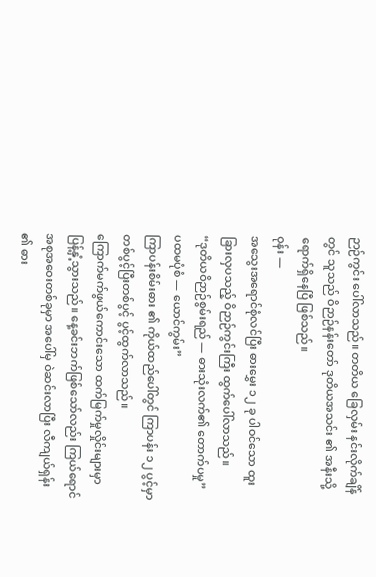ဉာဉ်ကွင်း ပေါ်လာသည်။ တတိယ ခြေလှမ်း နင်းလိုက်ချိန်တွင် သူသည် ဝိဉာဉ်နန်းတော် ဒုတိယအသင်း ၏ အနီးသို့ ရောက်ရှိနေပြီ ဖြစ်သည်။
ဝုန်း —
အသွေးအရောင်စုံလင်ပြီး ဓားမွှေး ၁၂ ခု ပါဝင်သော ထူးခြားလှပသည့် ဝိဉာဉ်ကွင်းကြီး ထွက်ပေါ်လာသည်။
“ဒုတိယဝိဉာဉ်စွမ်းရည် — ဓားသုံးလက်၏ တောက်ပမှု”
ပထမပုံစံ — ယောင်ကွမ်း”
ကြာပန်းစိမ်းဓား ၏ ကိုယ်ထည်ပေါ်တွင် ကြာပန်း ၁၂ ပွင့်မှာ တစ်ပွင့်ပြီးတစ်ပွင့် ပွင့်ထွက်လာသည်။
ကြောက်မက်ဖွယ်ကောင်းသော ထက်မြက်မှုလှိုင်းများမှာ ပြန့်နှံ့သွားသည်။ နေ့ခင်းဘက်ဖြစ်သော်လည်း ကြယ်ရောင်အစုအဝေးတစ်ခုမှာ အပေါ်မှ ဝဲဆင်းလာပြီး လီကျယ်ရှန်း ၏ ဓား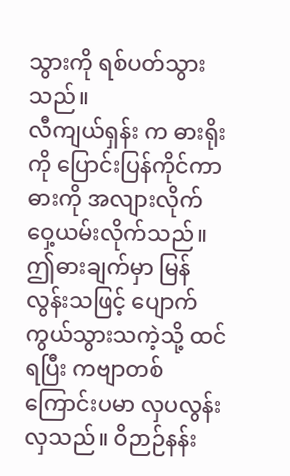သွားကို ရစ်ပတ်သွားသည်။
လီကျယ်ရှန်း က ဓားရိုးကို ပြောင်းပြန်ကိုင်ကာ ဓားကို အလျားလိုက် ဝှေ့ယမ်းလိုက်သည်။ ဤဓားချက်မှာ မြန်လွန်းသဖြင့် ပျောက်ကွယ်သွားသကဲ့သို့ ထင်ရပြီး ကဗျာတစ်ကြောင်းပမာ လှပလွန်းလှသည်။ ဝိဉာဉ်နန်း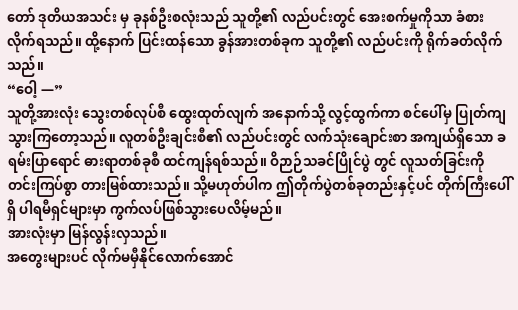တော် ဒုတိယအသင်း မှ ခုနစ်ဦးစလုံးသည် သူတို့၏ လည်ပင်းတွင် အေးစက်မှုကိုသာ ခံစားလိုက်ရသည်။ ထို့နောက် ပြင်းထန်သော ခွန်အားတစ်ခုက သူတို့၏ လည်ပင်းကို ရိုက်ခတ်လိုက်သည်။
“ဝေါ့ —”
သူတို့အားလုံး သွေးတစ်လုပ်စီ ထွေးထုတ်လျက် အနောက်သို့ လွင့်ထွက်ကာ စင်ပေါ်မှ ပြုတ်ကျသွားကြတော့သည်။ လူတစ်ဦးချင်းစီ၏ လည်ပင်းတွင် လက်သုံးချောင်းစာ အကျယ်ရှိသော ခရမ်းပြာရောင် ဓားရာတစ်ခုစီ ထင်ကျန်ရစ်သည်။ ဝိဉာဉ်သခင်ပြိုင်ပွဲ တွင် လူသတ်ခြင်းကို တင်းကြပ်စွာ တားမြစ်ထားသည်။ သို့မဟုတ်ပါက ဤတိုက်ပွဲတစ်ခုတည်းနှင့်ပင် တိုက်ကြီးပေါ်ရှိ ပါရမီရှင်များမှာ ကွက်လပ်ဖြစ်သွားပေလိမ့်မည်။
အားလုံးမှာ မြန်လွန်းလှသည်။
အတွေးများပင် လိုက်မမှီနိုင်လောက်အောင်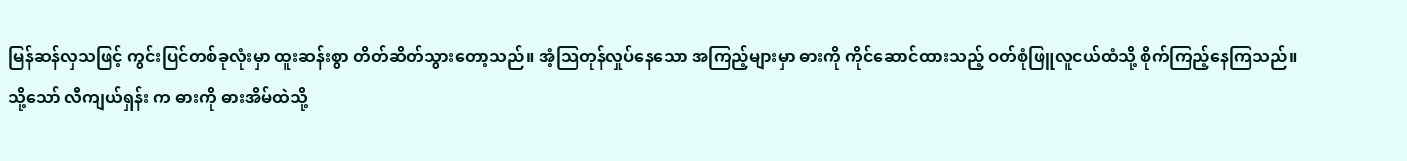မြန်ဆန်လှသဖြင့် ကွင်းပြင်တစ်ခုလုံးမှာ ထူးဆန်းစွာ တိတ်ဆိတ်သွားတော့သည်။ အံ့သြတုန်လှုပ်နေသော အကြည့်များမှာ ဓားကို ကိုင်ဆောင်ထားသည့် ဝတ်စုံဖြူလူငယ်ထံသို့ စိုက်ကြည့်နေကြသည်။
သို့သော် လီကျယ်ရှန်း က ဓားကို ဓားအိမ်ထဲသို့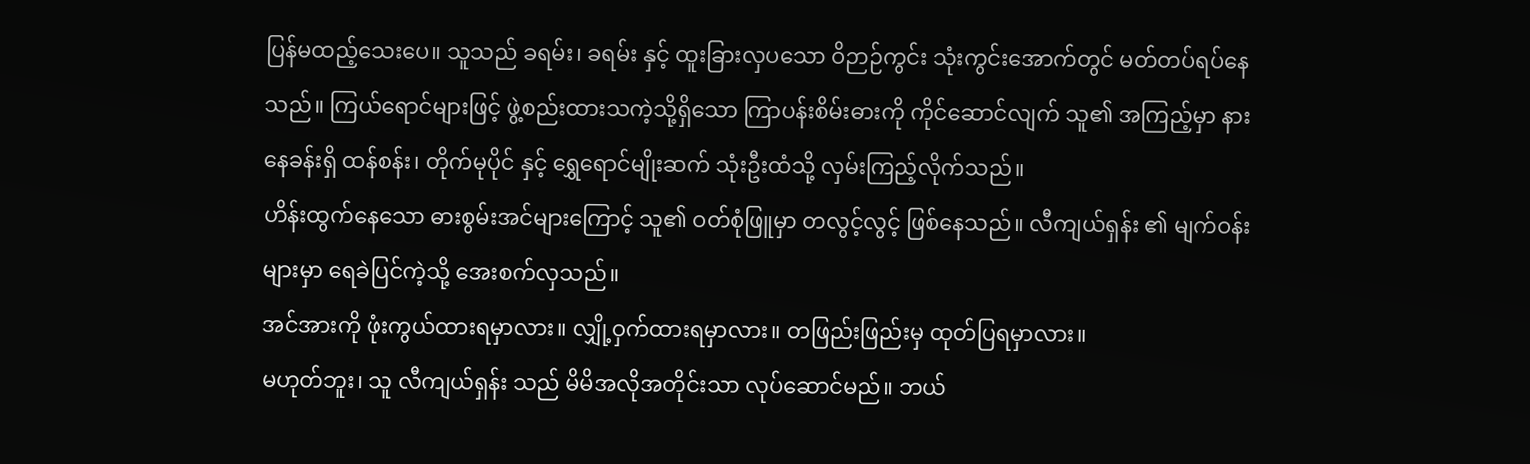ပြန်မထည့်သေးပေ။ သူသည် ခရမ်း၊ ခရမ်း နှင့် ထူးခြားလှပသော ဝိဉာဉ်ကွင်း သုံးကွင်းအောက်တွင် မတ်တပ်ရပ်နေသည်။ ကြယ်ရောင်များဖြင့် ဖွဲ့စည်းထားသကဲ့သို့ရှိသော ကြာပန်းစိမ်းဓားကို ကိုင်ဆောင်လျက် သူ၏ အကြည့်မှာ နားနေခန်းရှိ ထန်စန်း၊ တိုက်မုပိုင် နှင့် ရွှေရောင်မျိုးဆက် သုံးဦးထံသို့ လှမ်းကြည့်လိုက်သည်။
ဟိန်းထွက်နေသော ဓားစွမ်းအင်များကြောင့် သူ၏ ဝတ်စုံဖြူမှာ တလွင့်လွင့် ဖြစ်နေသည်။ လီကျယ်ရှန်း ၏ မျက်ဝန်းများမှာ ရေခဲပြင်ကဲ့သို့ အေးစက်လှသည်။
အင်အားကို ဖုံးကွယ်ထားရမှာလား။ လျှို့ဝှက်ထားရမှာလား။ တဖြည်းဖြည်းမှ ထုတ်ပြရမှာလား။
မဟုတ်ဘူး၊ သူ လီကျယ်ရှန်း သည် မိမိအလိုအတိုင်းသာ လုပ်ဆောင်မည်။ ဘယ်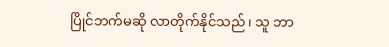ပြိုင်ဘက်မဆို လာတိုက်နိုင်သည်၊ သူ ဘာ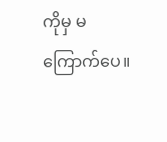ကိုမှ မကြောက်ပေ။